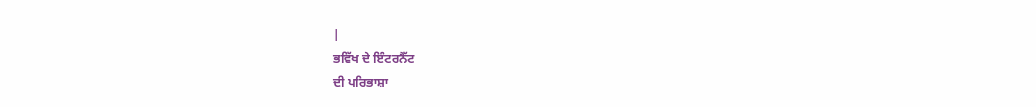|
ਭਵਿੱਖ ਦੇ ਇੰਟਰਨੈੱਟ
ਦੀ ਪਰਿਭਾਸ਼ਾ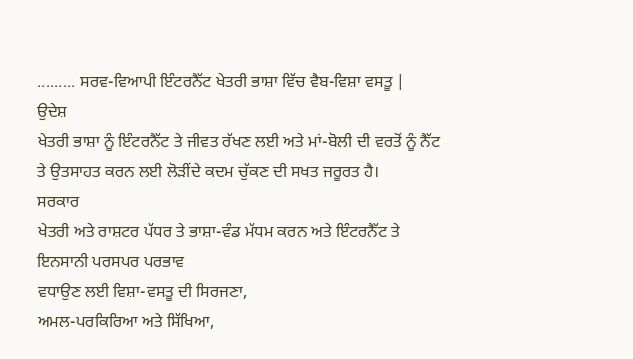......... ਸਰਵ-ਵਿਆਪੀ ਇੰਟਰਨੈੱਟ ਖੇਤਰੀ ਭਾਸ਼ਾ ਵਿੱਚ ਵੈਬ-ਵਿਸ਼ਾ ਵਸਤੂ |
ਉਦੇਸ਼
ਖੇਤਰੀ ਭਾਸ਼ਾ ਨੂੰ ਇੰਟਰਨੈੱਟ ਤੇ ਜੀਵਤ ਰੱਖਣ ਲਈ ਅਤੇ ਮਾਂ-ਬੋਲੀ ਦੀ ਵਰਤੋਂ ਨੂੰ ਨੈੱਟ ਤੇ ਉਤਸਾਹਤ ਕਰਨ ਲਈ ਲੋੜੀਂਦੇ ਕਦਮ ਚੁੱਕਣ ਦੀ ਸਖਤ ਜਰੂਰਤ ਹੈ।
ਸਰਕਾਰ
ਖੇਤਰੀ ਅਤੇ ਰਾਸ਼ਟਰ ਪੱਧਰ ਤੇ ਭਾਸ਼ਾ-ਵੰਡ ਮੱਧਮ ਕਰਨ ਅਤੇ ਇੰਟਰਨੈੱਟ ਤੇ ਇਨਸਾਨੀ ਪਰਸਪਰ ਪਰਭਾਵ
ਵਧਾਉਣ ਲਈ ਵਿਸ਼ਾ-ਵਸਤੂ ਦੀ ਸਿਰਜਣਾ,
ਅਮਲ-ਪਰਕਿਰਿਆ ਅਤੇ ਸਿੱਖਿਆ,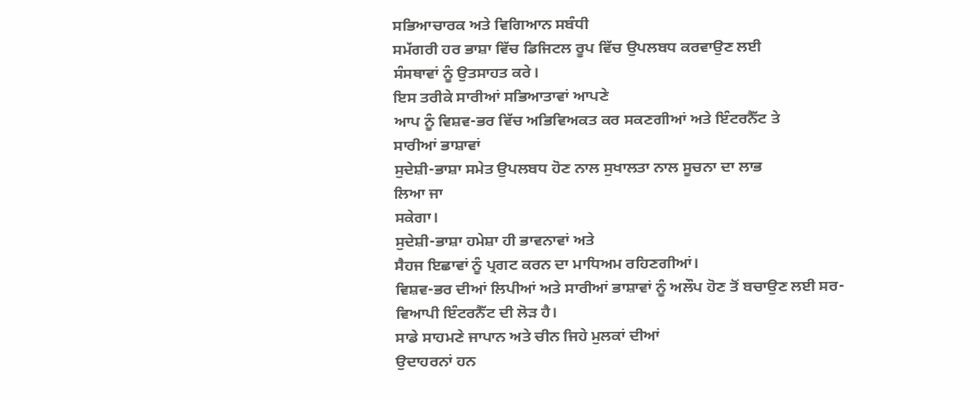ਸਭਿਆਚਾਰਕ ਅਤੇ ਵਿਗਿਆਨ ਸਬੰਧੀ
ਸਮੱਗਰੀ ਹਰ ਭਾਸ਼ਾ ਵਿੱਚ ਡਿਜਿਟਲ ਰੂਪ ਵਿੱਚ ਉਪਲਬਧ ਕਰਵਾਉਣ ਲਈ
ਸੰਸਥਾਵਾਂ ਨੂੰ ਉਤਸਾਹਤ ਕਰੇ।
ਇਸ ਤਰੀਕੇ ਸਾਰੀਆਂ ਸਭਿਆਤਾਵਾਂ ਆਪਣੇ
ਆਪ ਨੂੰ ਵਿਸ਼ਵ-ਭਰ ਵਿੱਚ ਅਭਿਵਿਅਕਤ ਕਰ ਸਕਣਗੀਆਂ ਅਤੇ ਇੰਟਰਨੈੱਟ ਤੇ
ਸਾਰੀਆਂ ਭਾਸ਼ਾਵਾਂ
ਸੁਦੇਸ਼ੀ-ਭਾਸ਼ਾ ਸਮੇਤ ਉਪਲਬਧ ਹੋਣ ਨਾਲ ਸੁਖਾਲਤਾ ਨਾਲ ਸੂਚਨਾ ਦਾ ਲਾਭ
ਲਿਆ ਜਾ
ਸਕੇਗਾ।
ਸੁਦੇਸ਼ੀ-ਭਾਸ਼ਾ ਹਮੇਸ਼ਾ ਹੀ ਭਾਵਨਾਵਾਂ ਅਤੇ
ਸੈਹਜ ਇਛਾਵਾਂ ਨੂੰ ਪ੍ਰਗਟ ਕਰਨ ਦਾ ਮਾਧਿਅਮ ਰਹਿਣਗੀਆਂ।
ਵਿਸ਼ਵ-ਭਰ ਦੀਆਂ ਲਿਪੀਆਂ ਅਤੇ ਸਾਰੀਆਂ ਭਾਸ਼ਾਵਾਂ ਨੂੰ ਅਲੌਪ ਹੋਣ ਤੋਂ ਬਚਾਉਣ ਲਈ ਸਰ-ਵਿਆਪੀ ਇੰਟਰਨੈੱਟ ਦੀ ਲੋਡ਼ ਹੈ।
ਸਾਡੇ ਸਾਹਮਣੇ ਜਾਪਾਨ ਅਤੇ ਚੀਨ ਜਿਹੇ ਮੁਲਕਾਂ ਦੀਆਂ
ਉਦਾਹਰਨਾਂ ਹਨ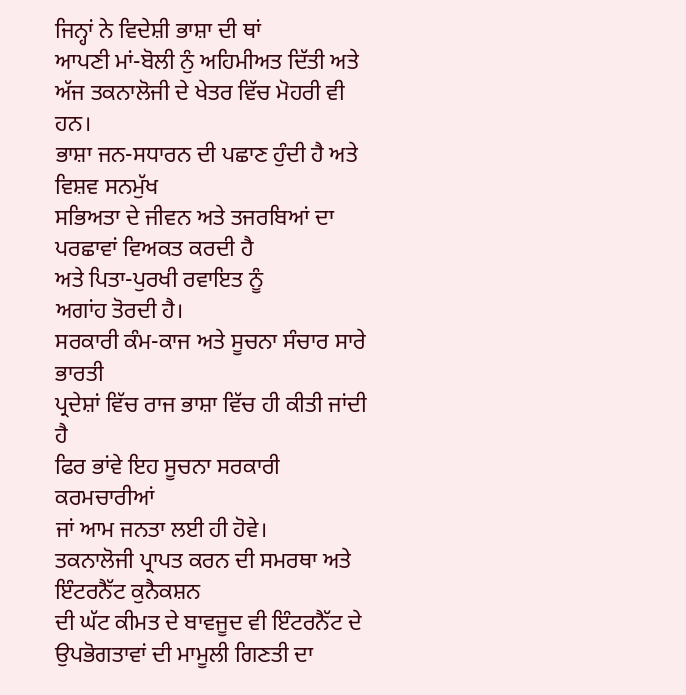ਜਿਨ੍ਹਾਂ ਨੇ ਵਿਦੇਸ਼ੀ ਭਾਸ਼ਾ ਦੀ ਥਾਂ
ਆਪਣੀ ਮਾਂ-ਬੋਲੀ ਨੁੰ ਅਹਿਮੀਅਤ ਦਿੱਤੀ ਅਤੇ
ਅੱਜ ਤਕਨਾਲੋਜੀ ਦੇ ਖੇਤਰ ਵਿੱਚ ਮੋਹਰੀ ਵੀ ਹਨ।
ਭਾਸ਼ਾ ਜਨ-ਸਧਾਰਨ ਦੀ ਪਛਾਣ ਹੁੰਦੀ ਹੈ ਅਤੇ ਵਿਸ਼ਵ ਸਨਮੁੱਖ
ਸਭਿਅਤਾ ਦੇ ਜੀਵਨ ਅਤੇ ਤਜਰਬਿਆਂ ਦਾ ਪਰਛਾਵਾਂ ਵਿਅਕਤ ਕਰਦੀ ਹੈ
ਅਤੇ ਪਿਤਾ-ਪੁਰਖੀ ਰਵਾਇਤ ਨੂੰ
ਅਗਾਂਹ ਤੋਰਦੀ ਹੈ।
ਸਰਕਾਰੀ ਕੰਮ-ਕਾਜ ਅਤੇ ਸੂਚਨਾ ਸੰਚਾਰ ਸਾਰੇ ਭਾਰਤੀ
ਪ੍ਰਦੇਸ਼ਾਂ ਵਿੱਚ ਰਾਜ ਭਾਸ਼ਾ ਵਿੱਚ ਹੀ ਕੀਤੀ ਜਾਂਦੀ ਹੈ
ਫਿਰ ਭਾਂਵੇ ਇਹ ਸੂਚਨਾ ਸਰਕਾਰੀ ਕਰਮਚਾਰੀਆਂ
ਜਾਂ ਆਮ ਜਨਤਾ ਲਈ ਹੀ ਹੋਵੇ।
ਤਕਨਾਲੋਜੀ ਪ੍ਰਾਪਤ ਕਰਨ ਦੀ ਸਮਰਥਾ ਅਤੇ ਇੰਟਰਨੈੱਟ ਕੁਨੈਕਸ਼ਨ
ਦੀ ਘੱਟ ਕੀਮਤ ਦੇ ਬਾਵਜੂਦ ਵੀ ਇੰਟਰਨੈੱਟ ਦੇ ਉਪਭੋਗਤਾਵਾਂ ਦੀ ਮਾਮੂਲੀ ਗਿਣਤੀ ਦਾ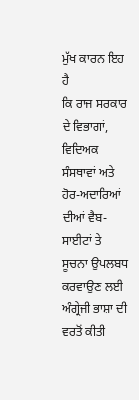ਮੁੱਖ ਕਾਰਨ ਇਹ
ਹੈ
ਕਿ ਰਾਜ ਸਰਕਾਰ ਦੇ ਵਿਭਾਗਾਂ, ਵਿਦਿਅਕ ਸੰਸਥਾਵਾਂ ਅਤੇ
ਹੋਰ-ਅਦਾਰਿਆਂ ਦੀਆਂ ਵੈਬ-ਸਾਈਟਾਂ ਤੇ ਸੂਚਨਾ ਉਪਲਬਧ ਕਰਵਾਉਣ ਲਈ ਅੰਗ੍ਰੇਜੀ ਭਾਸ਼ਾ ਦੀ ਵਰਤੋਂ ਕੀਤੀ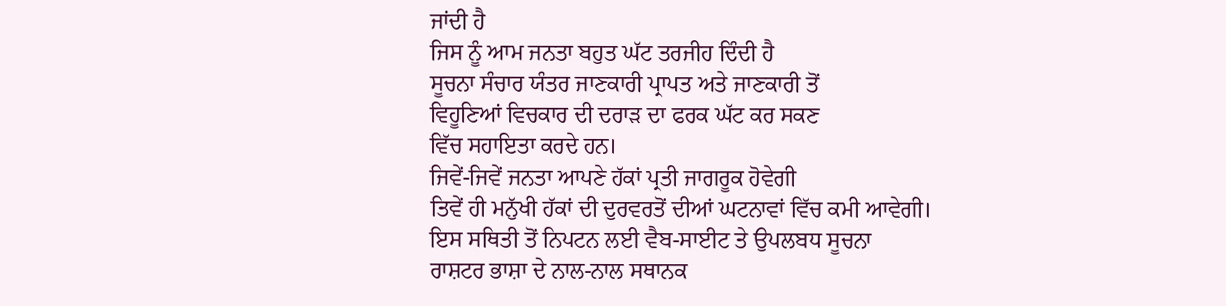ਜਾਂਦੀ ਹੈ
ਜਿਸ ਨੂੰ ਆਮ ਜਨਤਾ ਬਹੁਤ ਘੱਟ ਤਰਜੀਹ ਦਿੰਦੀ ਹੈ
ਸੂਚਨਾ ਸੰਚਾਰ ਯੰਤਰ ਜਾਣਕਾਰੀ ਪ੍ਰਾਪਤ ਅਤੇ ਜਾਣਕਾਰੀ ਤੋਂ
ਵਿਹੂਣਿਆਂ ਵਿਚਕਾਰ ਦੀ ਦਰਾਡ਼ ਦਾ ਫਰਕ ਘੱਟ ਕਰ ਸਕਣ
ਵਿੱਚ ਸਹਾਇਤਾ ਕਰਦੇ ਹਨ।
ਜਿਵੇਂ-ਜਿਵੇਂ ਜਨਤਾ ਆਪਣੇ ਹੱਕਾਂ ਪ੍ਰਤੀ ਜਾਗਰੂਕ ਹੋਵੇਗੀ
ਤਿਵੇਂ ਹੀ ਮਨੁੱਖੀ ਹੱਕਾਂ ਦੀ ਦੁਰਵਰਤੋਂ ਦੀਆਂ ਘਟਨਾਵਾਂ ਵਿੱਚ ਕਮੀ ਆਵੇਗੀ।
ਇਸ ਸਥਿਤੀ ਤੋਂ ਨਿਪਟਨ ਲਈ ਵੈਬ-ਸਾਈਟ ਤੇ ਉਪਲਬਧ ਸੂਚਨਾ
ਰਾਸ਼ਟਰ ਭਾਸ਼ਾ ਦੇ ਨਾਲ-ਨਾਲ ਸਥਾਨਕ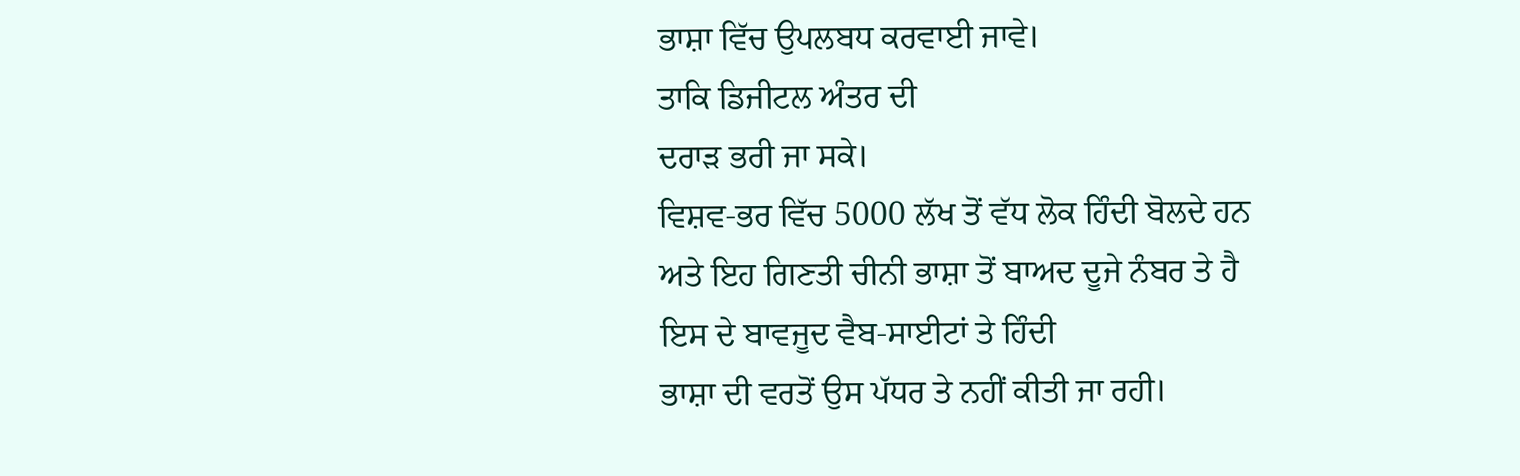ਭਾਸ਼ਾ ਵਿੱਚ ਉਪਲਬਧ ਕਰਵਾਈ ਜਾਵੇ।
ਤਾਕਿ ਡਿਜੀਟਲ ਅੰਤਰ ਦੀ
ਦਰਾਡ਼ ਭਰੀ ਜਾ ਸਕੇ।
ਵਿਸ਼ਵ-ਭਰ ਵਿੱਚ 5000 ਲੱਖ ਤੋਂ ਵੱਧ ਲੋਕ ਹਿੰਦੀ ਬੋਲਦੇ ਹਨ
ਅਤੇ ਇਹ ਗਿਣਤੀ ਚੀਨੀ ਭਾਸ਼ਾ ਤੋਂ ਬਾਅਦ ਦੂਜੇ ਨੰਬਰ ਤੇ ਹੈ
ਇਸ ਦੇ ਬਾਵਜੂਦ ਵੈਬ-ਸਾਈਟਾਂ ਤੇ ਹਿੰਦੀ
ਭਾਸ਼ਾ ਦੀ ਵਰਤੋਂ ਉਸ ਪੱਧਰ ਤੇ ਨਹੀਂ ਕੀਤੀ ਜਾ ਰਹੀ।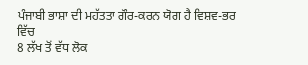ਪੰਜਾਬੀ ਭਾਸ਼ਾ ਦੀ ਮਹੱਤਤਾ ਗੌਰ-ਕਰਨ ਯੋਗ ਹੈ ਵਿਸ਼ਵ-ਭਰ ਵਿੱਚ
8 ਲੱਖ ਤੋਂ ਵੱਧ ਲੋਕ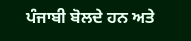ਪੰਜਾਬੀ ਬੋਲਦੇ ਹਨ ਅਤੇ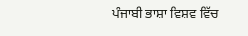ਪੰਜਾਬੀ ਭਾਸ਼ਾ ਵਿਸ਼ਵ ਵਿੱਚ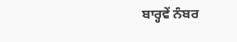ਬਾਰ੍ਹਵੇਂ ਨੰਬਰ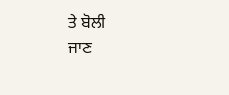ਤੇ ਬੋਲੀ
ਜਾਣ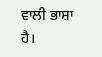ਵਾਲੀ ਭਾਸ਼ਾ ਹੈ।